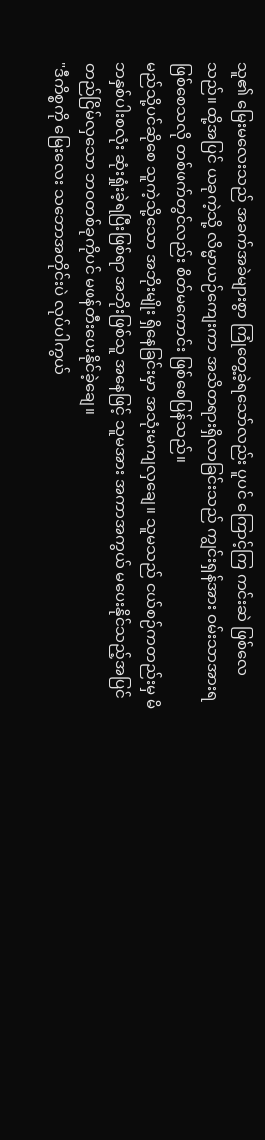သူ၏ မြေးမလေးသည် အခက်အခဲများစွာ ကြုံတွေ့ခဲ့ရသော်လည်း ပူပင် ကြောင့်ကြ ကင်းဆဲ ဖြစ်လေသည်။ ထို့အပြင် ယခုကဲ့သို့ လိမ္မာယဉ်ကျေးကာ အသိတရားရှိလာခြင်းသည် ကျွင်းရှန်အား ဝမ်းသာအားရ ဖြစ်စေသလို တစ်ဖက်တွင်လည်း စိတ်မကောင်း ဖြစ်စေပြန်သည်။
မည်သို့ပင်ဆိုစေ သူကဲ့သို့သော အဘိုးမျိုး ရှိနေခြင်းမှာ အသုံးမကျလှချေ။ သူမသည် ငယ်စဉ်ကတည်းမှ မိဘနှစ်ပါးစလုံး ဆုံးရှုံးခဲ့ရပြီးဖြစ်ရာ အဘိုးဖြစ်သူ အနေဖြင့် သူမအား အကာအကွယ် မပေးနိုင်သည့်အပြင် တည်ငြိမ်လှသော ဘဝတစ်ခုကိုပင် မဖန်တီးပေးနိုင်ခဲ့ချေ။
"ဒီကိစ္စကို မြေးလေး သဘောအတိုင်းပဲ လုပ်ပါကွယ်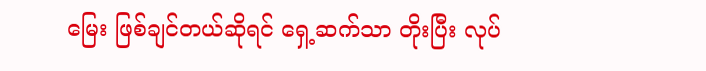မြေး ဖြစ်ချင်တယ်ဆိုရင် ရှေ့ဆက်သာ တိုးပြီး လုပ်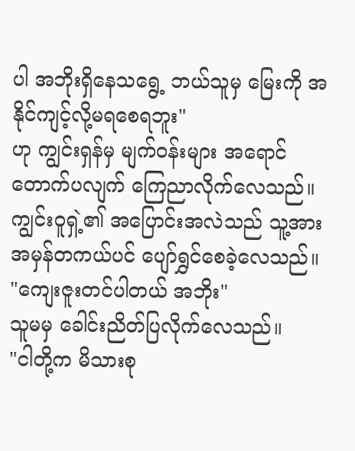ပါ အဘိုးရှိနေသရွေ့ ဘယ်သူမှ မြေးကို အနိုင်ကျင့်လို့မရစေရဘူး"
ဟု ကျွင်းရှန်မှ မျက်ဝန်းများ အရောင်တောက်ပလျက် ကြေညာလိုက်လေသည်။ ကျွင်းဝူရှဲ့၏ အပြောင်းအလဲသည် သူ့အား အမှန်တကယ်ပင် ပျော်ရွှင်စေခဲ့လေသည်။
"ကျေးဇူးတင်ပါတယ် အဘိုး"
သူမမှ ခေါင်းညိတ်ပြလိုက်လေသည်။
"ငါတို့က မိသားစု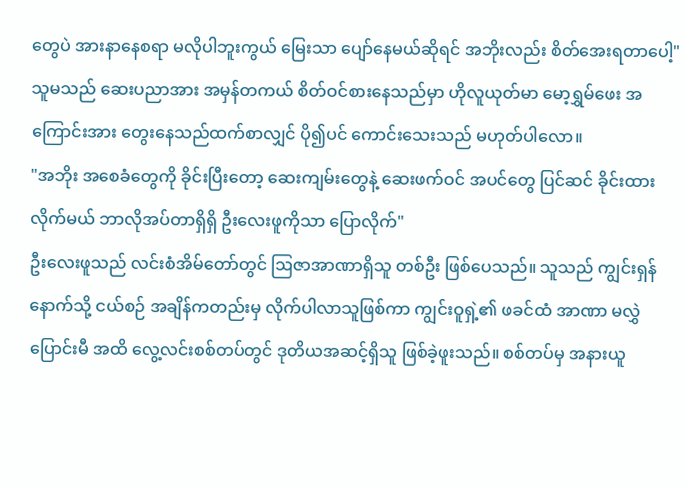တွေပဲ အားနာနေစရာ မလိုပါဘူးကွယ် မြေးသာ ပျော်နေမယ်ဆိုရင် အဘိုးလည်း စိတ်အေးရတာပေါ့"
သူမသည် ဆေးပညာအား အမှန်တကယ် စိတ်ဝင်စားနေသည်မှာ ဟိုလူယုတ်မာ မော့ရွှမ်ဖေး အကြောင်းအား တွေးနေသည်ထက်စာလျှင် ပို၍ပင် ကောင်းသေးသည် မဟုတ်ပါလော။
"အဘိုး အစေခံတွေကို ခိုင်းပြီးတော့ ဆေးကျမ်းတွေနဲ့ ဆေးဖက်ဝင် အပင်တွေ ပြင်ဆင် ခိုင်းထားလိုက်မယ် ဘာလိုအပ်တာရှိရှိ ဦးလေးဖူကိုသာ ပြောလိုက်"
ဦးလေးဖူသည် လင်းစံအိမ်တော်တွင် ဩဇာအာဏာရှိသူ တစ်ဦး ဖြစ်ပေသည်။ သူသည် ကျွင်းရှန် နောက်သို့ ငယ်စဉ် အချိန်ကတည်းမှ လိုက်ပါလာသူဖြစ်ကာ ကျွင်းဝူရှဲ့၏ ဖခင်ထံ အာဏာ မလွှဲပြောင်းမီ အထိ လွေ့လင်းစစ်တပ်တွင် ဒုတိယအဆင့်ရှိသူ ဖြစ်ခဲ့ဖူးသည်။ စစ်တပ်မှ အနားယူ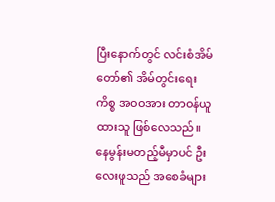ပြီးနောက်တွင် လင်းစံအိမ်တော်၏ အိမ်တွင်းရေးကိစ္စ အဝဝအား တာဝန်ယူထားသူ ဖြစ်လေသည်။
နေမွန်းမတည့်မီမှာပင် ဦးလေးဖူသည် အစေခံများ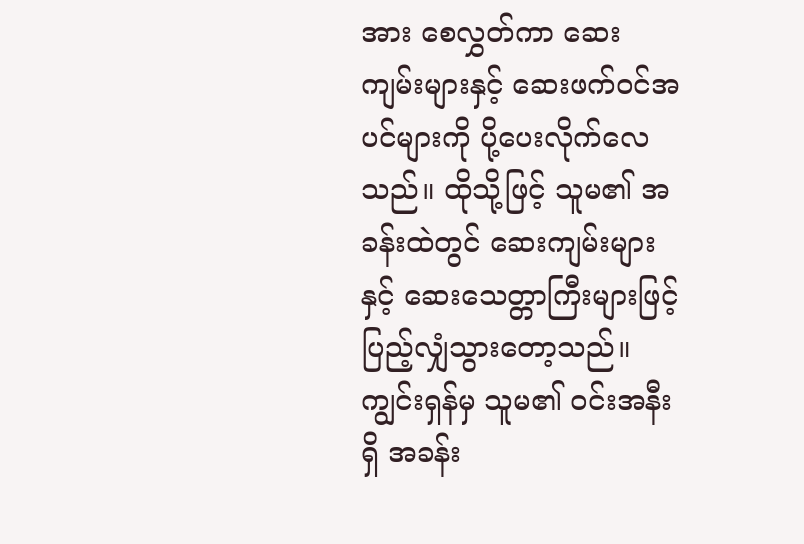အား စေလွှတ်ကာ ဆေးကျမ်းများနှင့် ဆေးဖက်ဝင်အပင်များကို ပို့ပေးလိုက်လေသည်။ ထိုသို့ဖြင့် သူမ၏ အခန်းထဲတွင် ဆေးကျမ်းများနှင့် ဆေးသေတ္တာကြီးများဖြင့် ပြည့်လျှံသွားတော့သည်။ ကျွင်းရှန်မှ သူမ၏ ဝင်းအနီးရှိ အခန်း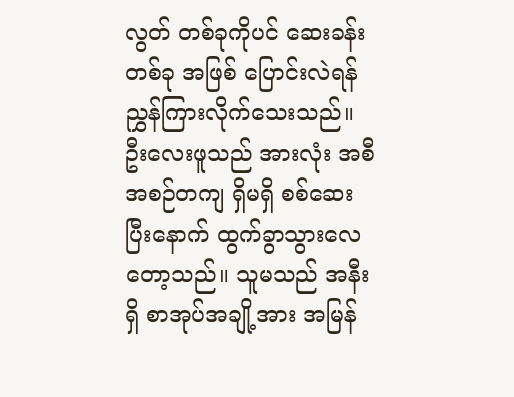လွတ် တစ်ခုကိုပင် ဆေးခန်းတစ်ခု အဖြစ် ပြောင်းလဲရန် ညွှန်ကြားလိုက်သေးသည်။
ဦးလေးဖူသည် အားလုံး အစီအစဉ်တကျ ရှိမရှိ စစ်ဆေး ပြီးနောက် ထွက်ခွာသွားလေတော့သည်။ သူမသည် အနီးရှိ စာအုပ်အချို့အား အမြန်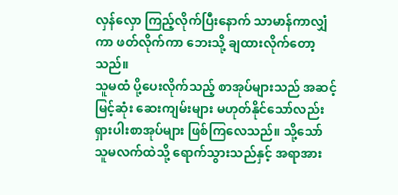လှန်လှော ကြည့်လိုက်ပြီးနောက် သာမာန်ကာလျှံကာ ဖတ်လိုက်ကာ ဘေးသို့ ချထားလိုက်တော့သည်။
သူမထံ ပို့ပေးလိုက်သည့် စာအုပ်များသည် အဆင့်မြင့်ဆုံး ဆေးကျမ်းများ မဟုတ်နိုင်သော်လည်း ရှားပါးစာအုပ်များ ဖြစ်ကြလေသည်။ သို့သော် သူမလက်ထဲသို့ ရောက်သွားသည်နှင့် အရာအား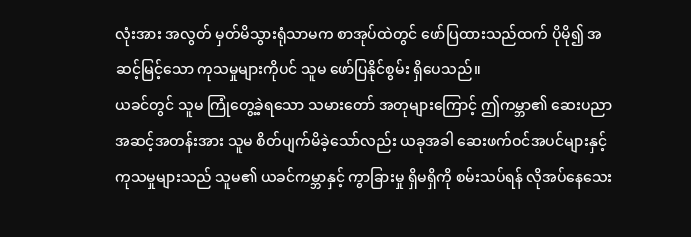လုံးအား အလွတ် မှတ်မိသွားရုံသာမက စာအုပ်ထဲတွင် ဖော်ပြထားသည်ထက် ပိုမို၍ အဆင့်မြင့်သော ကုသမှုများကိုပင် သူမ ဖော်ပြနိုင်စွမ်း ရှိပေသည်။
ယခင်တွင် သူမ ကြုံတွေ့ခဲ့ရသော သမားတော် အတုများကြောင့် ဤကမ္ဘာ၏ ဆေးပညာ အဆင့်အတန်းအား သူမ စိတ်ပျက်မိခဲ့သော်လည်း ယခုအခါ ဆေးဖက်ဝင်အပင်များနှင့် ကုသမှုများသည် သူမ၏ ယခင်ကမ္ဘာနှင့် ကွာခြားမှု ရှိမရှိကို စမ်းသပ်ရန် လိုအပ်နေသေး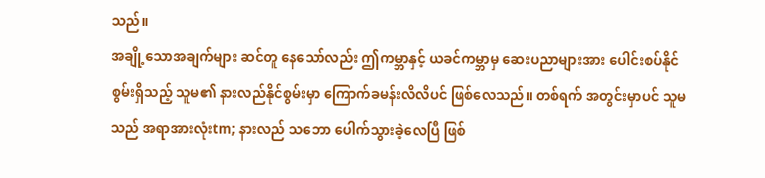သည်။
အချို့သောအချက်များ ဆင်တူ နေသော်လည်း ဤကမ္ဘာနှင့် ယခင်ကမ္ဘာမှ ဆေးပညာများအား ပေါင်းစပ်နိုင်စွမ်းရှိသည့် သူမ၏ နားလည်နိုင်စွမ်းမှာ ကြောက်ခမန်းလိလိပင် ဖြစ်လေသည်။ တစ်ရက် အတွင်းမှာပင် သူမသည် အရာအားလုံးtm; နားလည် သဘော ပေါက်သွားခဲ့လေပြီ ဖြစ်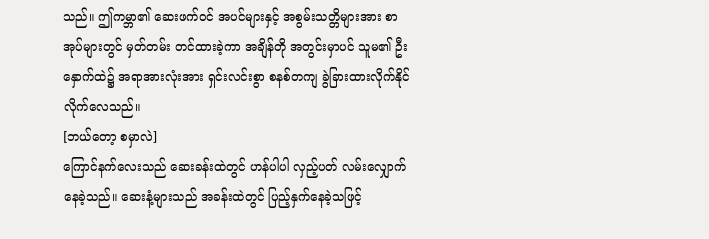သည်။ ဤကမ္ဘာ၏ ဆေးဖက်ဝင် အပင်များနှင့် အစွမ်းသတ္တိများအား စာအုပ်များတွင် မှတ်တမ်း တင်ထားခဲ့ကာ အချိန်တို အတွင်းမှာပင် သူမ၏ ဦးနှောက်ထဲ၌ အရာအားလုံးအား ရှင်းလင်းစွာ စနစ်တကျ ခွဲခြားထားလိုက်နိုင်လိုက်လေသည်။
[ဘယ်တော့ စမှာလဲ]
ကြောင်နက်လေးသည် ဆေးခန်းထဲတွင် ဟန်ပါပါ လှည့်ပတ် လမ်းလျှောက်နေခဲ့သည်။ ဆေးနံ့များသည် အခန်းထဲတွင် ပြည့်နှက်နေခဲ့သဖြင့်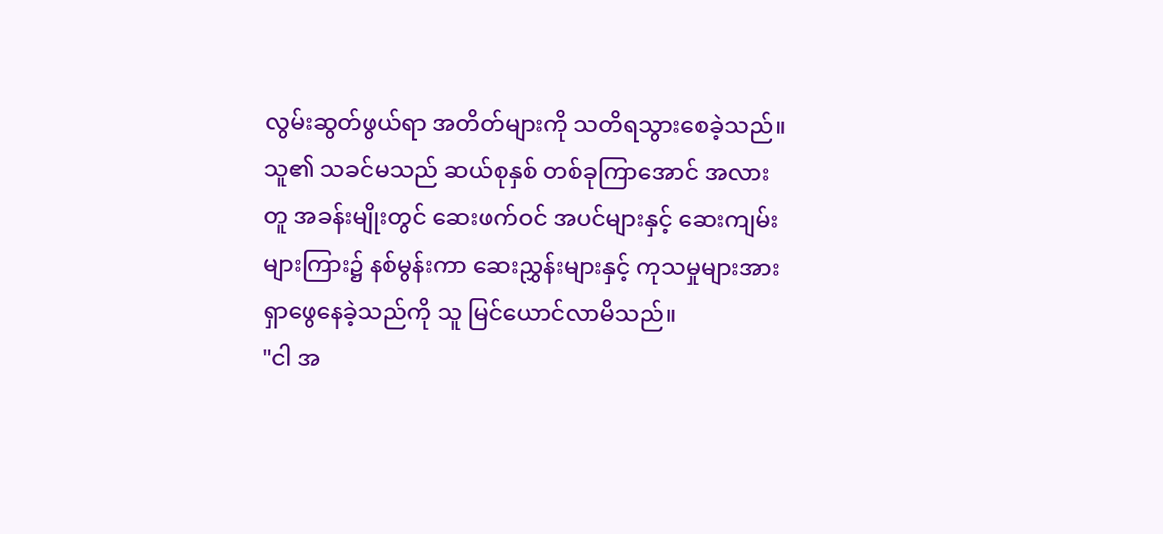လွမ်းဆွတ်ဖွယ်ရာ အတိတ်များကို သတိရသွားစေခဲ့သည်။ သူ၏ သခင်မသည် ဆယ်စုနှစ် တစ်ခုကြာအောင် အလားတူ အခန်းမျိုးတွင် ဆေးဖက်ဝင် အပင်များနှင့် ဆေးကျမ်းများကြား၌ နစ်မွန်းကာ ဆေးညွှန်းများနှင့် ကုသမှုများအား ရှာဖွေနေခဲ့သည်ကို သူ မြင်ယောင်လာမိသည်။
"ငါ အ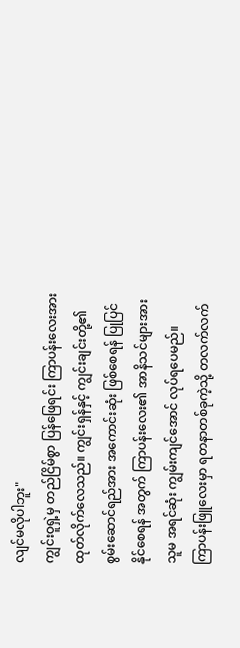လျင်မလိုပါဘူး"
ကျွင်းဝူရှဲ့မှ တည်ငြိမ်စွာ ပြန်ဖြေရင်း ကြာပန်းလေးအား ထုတ်လိုက်လေသည်။ ကျွင်းရှန်နှင့် ကျွင်းချင်းတို့၏ စွမ်းဆောင်ရည်အား အကောင်းဆုံး ဖြစ်စေရန် ပြုပြင်နိုင်စေရန် အတွက် ကြာပန်းလေး၏ အာနိသင်များအား သူမ အရင်ဆုံး ကျွမ်းကျင်အောင် လုပ်ရပေမည်။
ကြာပန်းဖြူလေးမှာ ရတနာတစ်ခုကဲ့သို့ တလက်လက်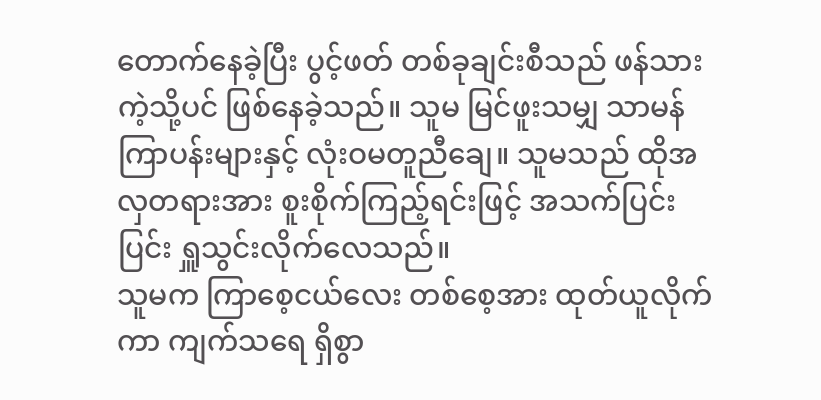တောက်နေခဲ့ပြီး ပွင့်ဖတ် တစ်ခုချင်းစီသည် ဖန်သားကဲ့သို့ပင် ဖြစ်နေခဲ့သည်။ သူမ မြင်ဖူးသမျှ သာမန် ကြာပန်းများနှင့် လုံးဝမတူညီချေ။ သူမသည် ထိုအလှတရားအား စူးစိုက်ကြည့်ရင်းဖြင့် အသက်ပြင်းပြင်း ရှူသွင်းလိုက်လေသည်။
သူမက ကြာစေ့ငယ်လေး တစ်စေ့အား ထုတ်ယူလိုက်ကာ ကျက်သရေ ရှိစွာ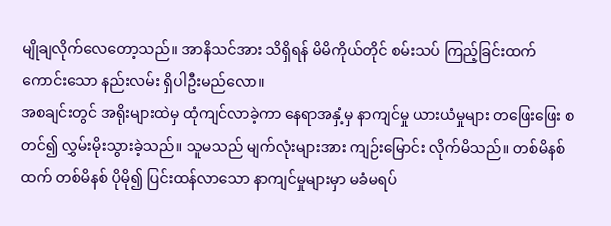မျိုချလိုက်လေတော့သည်။ အာနိသင်အား သိရှိရန် မိမိကိုယ်တိုင် စမ်းသပ် ကြည့်ခြင်းထက် ကောင်းသော နည်းလမ်း ရှိပါဦးမည်လော။
အစချင်းတွင် အရိုးများထဲမှ ထုံကျင်လာခဲ့ကာ နေရာအနှံ့မှ နာကျင်မှု ယားယံမှုများ တဖြေးဖြေး စတင်၍ လွှမ်းမိုးသွားခဲ့သည်။ သူမသည် မျက်လုံးများအား ကျဉ်းမြောင်း လိုက်မိသည်။ တစ်မိနစ်ထက် တစ်မိနစ် ပိုမို၍ ပြင်းထန်လာသော နာကျင်မှုများမှာ မခံမရပ်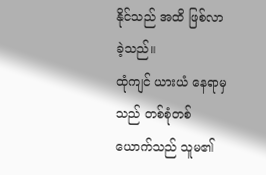နိုင်သည် အထိ ဖြစ်လာခဲ့သည်။
ထုံကျင် ယားယံ နေရာမှသည် တစ်စုံတစ်ယောက်သည် သူမ၏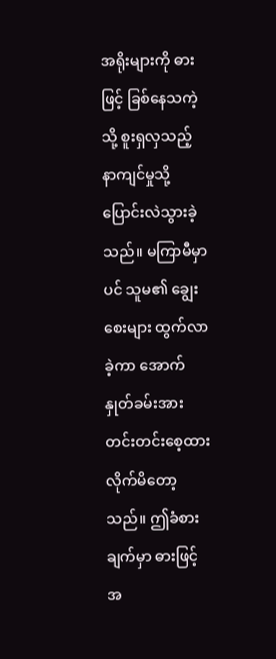အရိုးများကို ဓားဖြင့် ခြစ်နေသကဲ့သို့ စူးရှလှသည့် နာကျင်မှုသို့ ပြောင်းလဲသွားခဲ့သည်။ မကြာမီမှာပင် သူမ၏ ချွေးစေးများ ထွက်လာခဲ့ကာ အောက်နှုတ်ခမ်းအား တင်းတင်းစေ့ထား လိုက်မိတော့သည်။ ဤခံစားချက်မှာ ဓားဖြင့် အ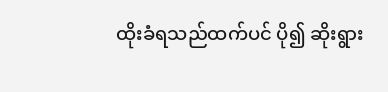ထိုးခံရသည်ထက်ပင် ပို၍ ဆိုးရွား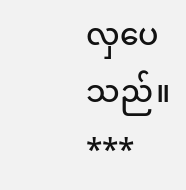လှပေသည်။
***